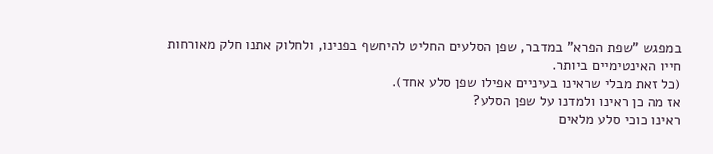במפגש "שפת הפרא" במדבר, שפן הסלעים החליט להיחשף בפנינו, ולחלוק אתנו חלק מאורחות חייו האינטימיים ביותר.
(כל זאת מבלי שראינו בעיניים אפילו שפן סלע אחד).
אז מה כן ראינו ולמדנו על שפן הסלע?
ראינו כוכי סלע מלאים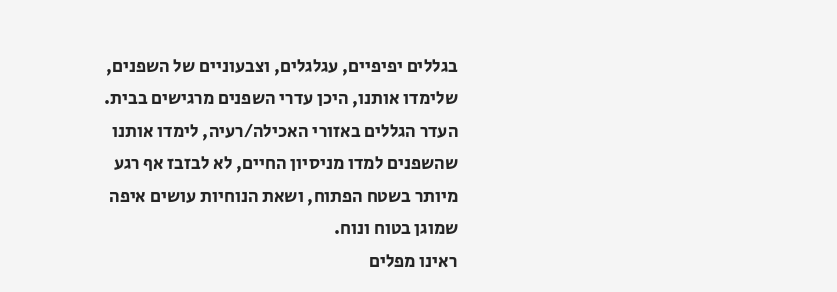בגללים יפיפיים, עגלגלים, וצבעוניים של השפנים, שלימדו אותנו, היכן עדרי השפנים מרגישים בבית. העדר הגללים באזורי האכילה/רעיה, לימדו אותנו שהשפנים למדו מניסיון החיים, לא לבזבז אף רגע מיותר בשטח הפתוח, ושאת הנוחיות עושים איפה שמוגן בטוח ונוח.
ראינו מפלים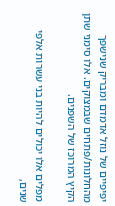יפיפיים של נוזל אדמדם ומבריק שנישפך מהחלונות/פתחים שבמצוקים. אלו סימני שתן הקיץ המרוכז של השפנים.

מפלים אלו יכולים להיות בני עשרות אלפי שנים,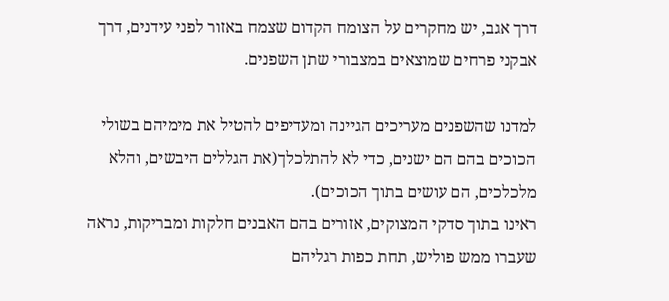דרך אגב, יש מחקרים על הצומח הקדום שצמח באזור לפני עידנים, דרך אבקני פרחים שמוצאים במצבורי שתן השפנים.

למדנו שהשפנים מעריכים הגיינה ומעדיפים להטיל את מימיהם בשולי הכוכים בהם הם ישנים, כדי לא להתלכלך(את הגללים היבשים, והלא מלכלכים, הם עושים בתוך הכוכים).
ראינו בתוך סדקי המצוקים, אזורים בהם האבנים חלקות ומבריקות, נראה שעברו ממש פוליש, תחת כפות רגליהם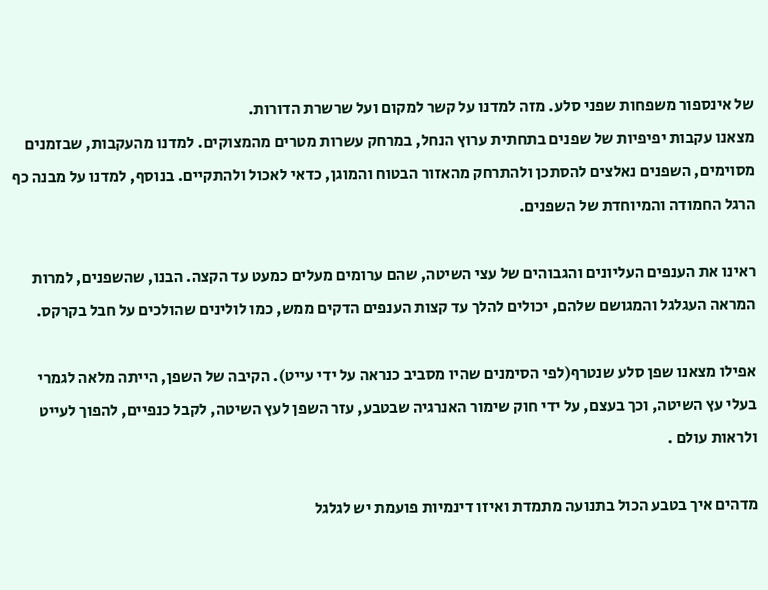של אינספור משפחות שפני סלע. מזה למדנו על קשר למקום ועל שרשרת הדורות.
מצאנו עקבות יפיפיות של שפנים בתחתית ערוץ הנחל, במרחק עשרות מטרים מהמצוקים. למדנו מהעקבות, שבזמנים מסוימים, השפנים נאלצים להסתכן ולהתרחק מהאזור הבטוח והמוגן, כדאי לאכול ולהתקיים. בנוסף, למדנו על מבנה כף הרגל החמודה והמיוחדת של השפנים.

ראינו את הענפים העליונים והגבוהים של עצי השיטה, שהם ערומים מעלים כמעט עד הקצה. הבנו, שהשפנים, למרות המראה העגלגל והמגושם שלהם, יכולים להלך עד קצות הענפים הדקים ממש, כמו לולינים שהולכים על חבל בקרקס.

אפילו מצאנו שפן סלע שנטרף(לפי הסימנים שהיו מסביב כנראה על ידי עייט). הקיבה של השפן, הייתה מלאה לגמרי בעלי עץ השיטה, וכך בעצם, על ידי חוק שימור האנרגיה שבטבע, עזר השפן לעץ השיטה, לקבל כנפיים, להפוך לעייט ולראות עולם .

מדהים איך בטבע הכול בתנועה מתמדת ואיזו דינמיות פועמת יש לגלגל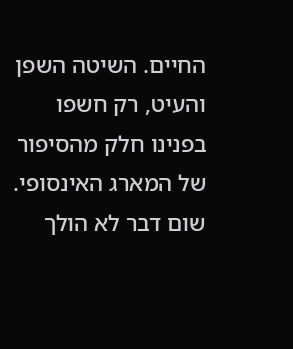החיים. השיטה השפן והעיט, רק חשפו בפנינו חלק מהסיפור של המארג האינסופי.
שום דבר לא הולך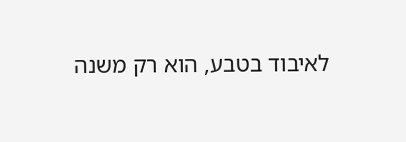לאיבוד בטבע, הוא רק משנה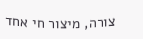צורה, מיצור חי אחד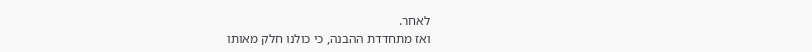לאחר.
ואז מתחדדת ההבנה, כי כולנו חלק מאותו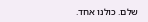שלם. כולנו אחד.